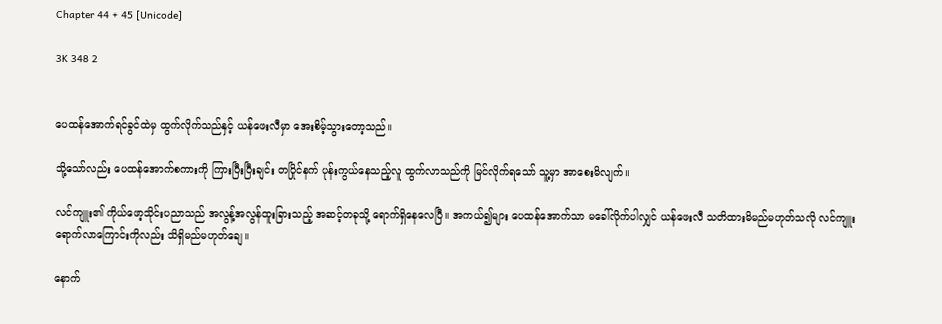Chapter 44 + 45 [Unicode]

3K 348 2


ပေထန်အောက်ရင်ခွင်ထဲမှ ထွက်လိုက်သည်နှင့် ယန်ဖေးလီမှာ အေးစိမ့်သွားတော့သည်။

သို့သော်လည်း ပေထန်အောက်စကားကို ကြားပြီးပြီးချင်း တပြိုင်နက် ပုန်းကွယ်နေသည့်လူ ထွက်လာသည်ကို မြင်လိုက်ရသော် သူ့မှာ အာစေးမိလျက်။

လင်ကျူး၏ ကိုယ်ဖော့သိုင်းပညာသည် အလွန့်အလွန်ထူးခြားသည့် အဆင့်တခုသို့ ရောက်ရှိနေလေပြီ။ အကယ်၍များ ပေထန်အောက်သာ မခေါ်လိုက်ပါလျှင် ယန်ဖေးလီ သတိထားမိမည်မဟုတ်သလို လင်ကျူး ရောက်လာကြောင်းကိုလည်း သိရှိမည်မဟုတ်ချေ။

နောက်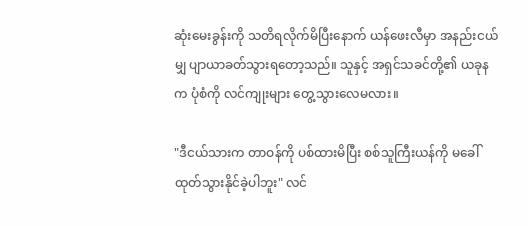ဆုံးမေးခွန်းကို သတိရလိုက်မိပြီးနောက် ယန်ဖေးလီမှာ အနည်းငယ်မျှ ပျာယာခတ်သွားရတော့သည်။ သူနှင့် အရှင်သခင်တို့၏ ယခုနက ပုံစံကို လင်ကျုးများ တွေ့သွားလေမလား။

"ဒီငယ်သားက တာဝန်ကို ပစ်ထားမိပြီး စစ်သူကြီးယန်ကို မခေါ်ထုတ်သွားနိုင်ခဲ့ပါဘူး" လင်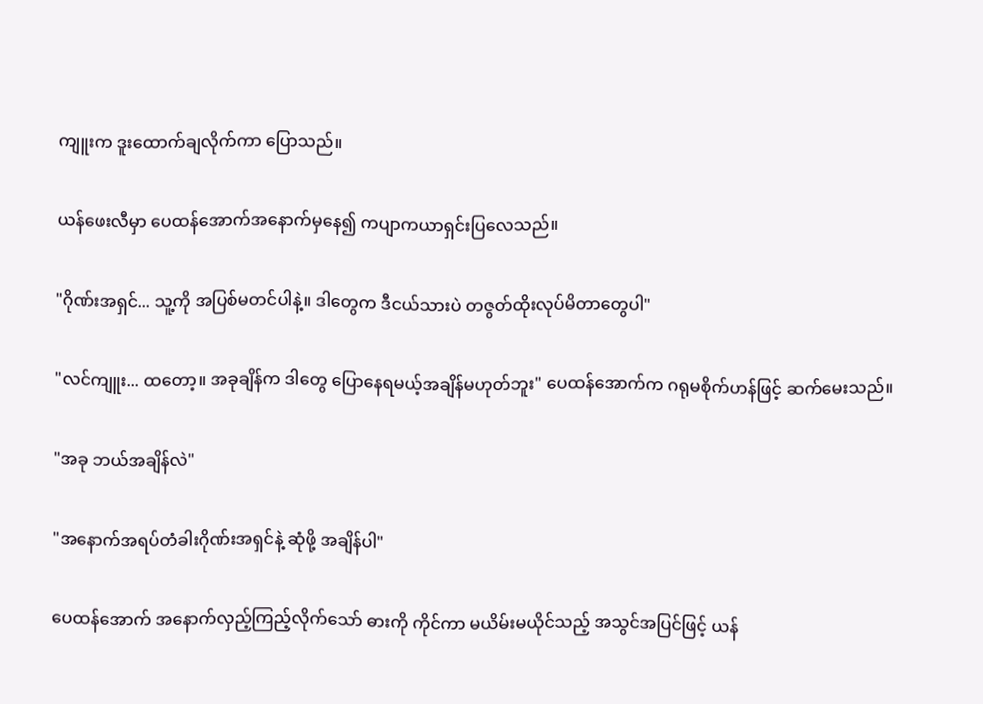ကျူးက ဒူးထောက်ချလိုက်ကာ ပြောသည်။

ယန်ဖေးလီမှာ ပေထန်အောက်အနောက်မှနေ၍ ကပျာကယာရှင်းပြလေသည်။

"ဂိုဏ်းအရှင်... သူ့ကို အပြစ်မတင်ပါနဲ့။ ဒါတွေက ဒီငယ်သားပဲ တဇွတ်ထိုးလုပ်မိတာတွေပါ"

"လင်ကျူး... ထတော့။ အခုချိန်က ဒါတွေ ပြောနေရမယ့်အချိန်မဟုတ်ဘူး" ပေထန်အောက်က ဂရုမစိုက်ဟန်ဖြင့် ဆက်မေးသည်။

"အခု ဘယ်အချိန်လဲ"

"အနောက်အရပ်တံခါးဂိုဏ်းအရှင်နဲ့ ဆုံဖို့ အချိန်ပါ"

ပေထန်အောက် အနောက်လှည့်ကြည့်လိုက်သော် ဓားကို ကိုင်ကာ မယိမ်းမယိုင်သည့် အသွင်အပြင်ဖြင့် ယန်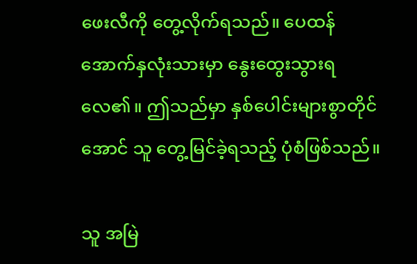ဖေးလီကို တွေ့လိုက်ရသည်။ ပေထန်အောက်နှလုံးသားမှာ နွေးထွေးသွားရလေ၏။ ဤသည်မှာ နှစ်ပေါင်းများစွာတိုင်အောင် သူ တွေ့မြင်ခဲ့ရသည့် ပုံစံဖြစ်သည်။

သူ အမြဲ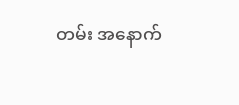တမ်း အနောက်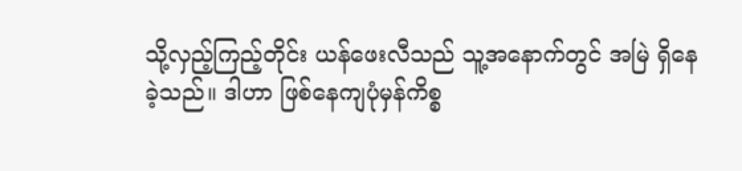သို့လှည့်ကြည့်တိုင်း ယန်ဖေးလီသည် သူ့အနောက်တွင် အမြဲ ရှိနေခဲ့သည်။ ဒါဟာ ဖြစ်နေကျပုံမှန်ကိစ္စ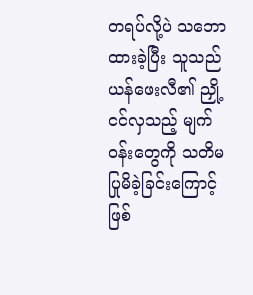တရပ်လို့ပဲ သဘောထားခဲ့ပြီး သူသည် ယန်ဖေးလီ၏ ညှို့ငင်လှသည့် မျက်ဝန်းတွေကို သတိမပြုမိခဲ့ခြင်းကြောင့်ဖြစ်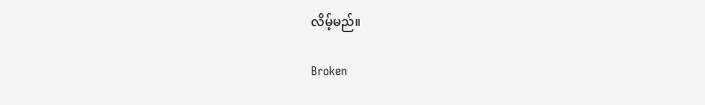လိမ့်မည်။

Broken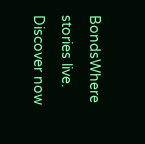BondsWhere stories live. Discover now